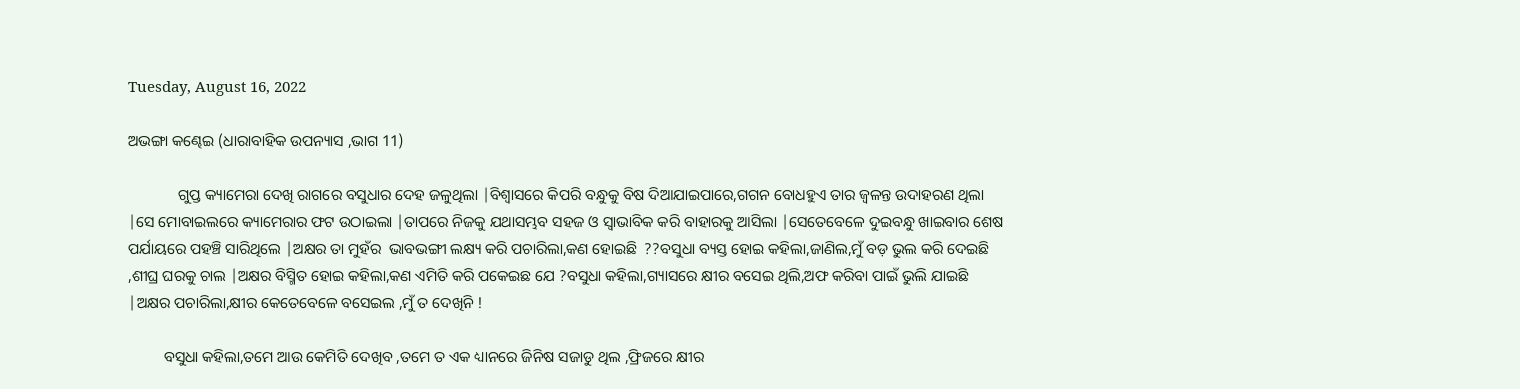Tuesday, August 16, 2022

ଅଭଙ୍ଗା କଣ୍ଢେଇ (ଧାରାବାହିକ ଉପନ୍ୟାସ ,ଭାଗ 11)

             ଗୁପ୍ତ କ୍ୟାମେରା ଦେଖି ରାଗରେ ବସୁଧାର ଦେହ ଜଳୁଥିଲା |ବିଶ୍ୱାସରେ କିପରି ବନ୍ଧୁକୁ ବିଷ ଦିଆଯାଇପାରେ,ଗଗନ ବୋଧହୁଏ ତାର ଜ୍ୱଳନ୍ତ ଉଦାହରଣ ଥିଲା |ସେ ମୋବାଇଲରେ କ୍ୟାମେରାର ଫଟ ଉଠାଇଲା |ତାପରେ ନିଜକୁ ଯଥାସମ୍ଭବ ସହଜ ଓ ସ୍ୱାଭାବିକ କରି ବାହାରକୁ ଆସିଲା |ସେତେବେଳେ ଦୁଇବନ୍ଧୁ ଖାଇବାର ଶେଷ ପର୍ଯାୟରେ ପହଞ୍ଚି ସାରିଥିଲେ |ଅକ୍ଷର ତା ମୁହଁର  ଭାବଭଙ୍ଗୀ ଲକ୍ଷ୍ୟ କରି ପଚାରିଲା,କଣ ହୋଇଛି  ??ବସୁଧା ବ୍ୟସ୍ତ ହୋଇ କହିଲା,ଜାଣିଲ,ମୁଁ ବଡ଼ ଭୁଲ କରି ଦେଇଛି ,ଶୀଘ୍ର ଘରକୁ ଚାଲ |ଅକ୍ଷର ବିସ୍ମିତ ହୋଇ କହିଲା,କଣ ଏମିତି କରି ପକେଇଛ ଯେ ?ବସୁଧା କହିଲା,ଗ୍ୟାସରେ କ୍ଷୀର ବସେଇ ଥିଲି,ଅଫ କରିବା ପାଇଁ ଭୁଲି ଯାଇଛି |ଅକ୍ଷର ପଚାରିଲା,କ୍ଷୀର କେତେବେଳେ ବସେଇଲ ,ମୁଁ ତ ଦେଖିନି !

         ବସୁଧା କହିଲା,ତମେ ଆଉ କେମିତି ଦେଖିବ ,ତମେ ତ ଏକ ଧ୍ୟାନରେ ଜିନିଷ ସଜାଡୁ ଥିଲ ,ଫ୍ରିଜରେ କ୍ଷୀର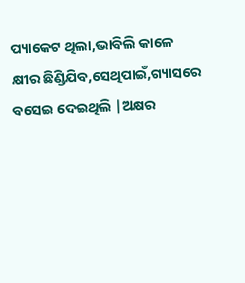ପ୍ୟାକେଟ ଥିଲା,ଭାବିଲି କାଳେ କ୍ଷୀର ଛିଣ୍ଡିଯିବ,ସେଥିପାଇଁ,ଗ୍ୟାସରେ ବସେଇ ଦେଇଥିଲି |ଅକ୍ଷର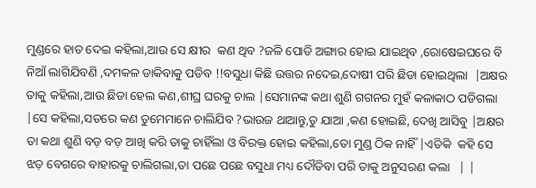ମୁଣ୍ଡରେ ହାତ ଦେଇ କହିଲା,ଆଉ ସେ କ୍ଷୀର  କଣ ଥିବ ?ଜଳି ପୋଡି ଅଙ୍ଗାର ହୋଇ ଯାଇଥିବ ,ରୋଷେଇଘରେ ବି ନିଆଁ ଲାଗିଯିବଣି ,ଦମକଳ ଡାକିବାକୁ ପଡିବ !!ବସୁଧା କିଛି ଉତ୍ତର ନଦେଇ,ଦୋଷୀ ପରି ଛିଡା ହୋଇଥିଲା  |ଅକ୍ଷର ତାକୁ କହିଲା,ଆଉ ଛିଡା ହେଲ କଣ,ଶୀଘ୍ର ଘରକୁ ଚାଲ |ସେମାନଙ୍କ କଥା ଶୁଣି ଗଗନର ମୁହଁ କଳାକାଠ ପଡିଗଲା |ସେ କହିଲା,ସତରେ କଣ ତୁମେମାନେ ଚାଲିଯିବ ?ଭାଉଜ ଥାଆନ୍ତୁ,ତୁ ଯାଆ ,କଣ ହୋଇଛି, ଦେଖି ଆସିବୁ |ଅକ୍ଷର ତା କଥା ଶୁଣି ବଡ଼ ବଡ଼ ଆଖି କରି ତାକୁ ଚାହିଁଲା ଓ ବିରକ୍ତ ହୋଇ କହିଲା,ତୋ ମୁଣ୍ଡ ଠିକ ନାହିଁ |ଏତିକି  କହି ସେ ଝଡ଼ ବେଗରେ ବାହାରକୁ ଚାଲିଗଲା,ତା ପଛେ ପଛେ ବସୁଧା ମଧ୍ୟ ଦୌଡିବା ପରି ତାକୁ ଅନୁସରଣ କଲା   | |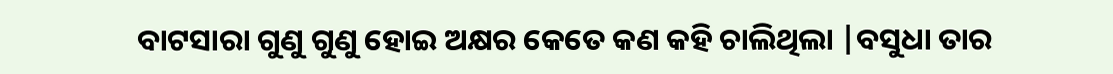ବାଟସାରା ଗୁଣୁ ଗୁଣୁ ହୋଇ ଅକ୍ଷର କେତେ କଣ କହି ଚାଲିଥିଲା |ବସୁଧା ତାର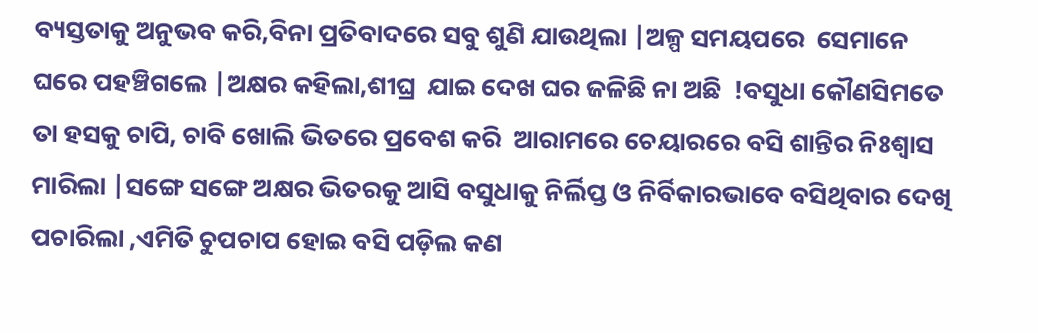ବ୍ୟସ୍ତତାକୁ ଅନୁଭବ କରି,ବିନା ପ୍ରତିବାଦରେ ସବୁ ଶୁଣି ଯାଉଥିଲା |ଅଳ୍ପ ସମୟପରେ  ସେମାନେ ଘରେ ପହଞ୍ଚିଗଲେ |ଅକ୍ଷର କହିଲା,ଶୀଘ୍ର  ଯାଇ ଦେଖ ଘର ଜଳିଛି ନା ଅଛି  !ବସୁଧା କୌଣସିମତେ ତା ହସକୁ ଚାପି, ଚାବି ଖୋଲି ଭିତରେ ପ୍ରବେଶ କରି  ଆରାମରେ ଚେୟାରରେ ବସି ଶାନ୍ତିର ନିଃଶ୍ୱାସ ମାରିଲା |ସଙ୍ଗେ ସଙ୍ଗେ ଅକ୍ଷର ଭିତରକୁ ଆସି ବସୁଧାକୁ ନିର୍ଲିପ୍ତ ଓ ନିର୍ବିକାରଭାବେ ବସିଥିବାର ଦେଖି ପଚାରିଲା ,ଏମିତି ଚୁପଚାପ ହୋଇ ବସି ପଡ଼ିଲ କଣ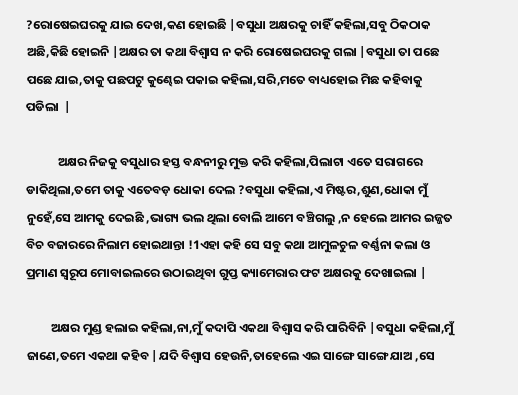?ରୋଷେଇଘରକୁ ଯାଇ ଦେଖ,କଣ ହୋଇଛି |ବସୁଧା ଅକ୍ଷରକୁ ଚାହିଁ କହିଲା,ସବୁ ଠିକଠାକ ଅଛି,କିଛି ହୋଇନି |ଅକ୍ଷର ତା କଥା ବିଶ୍ୱାସ ନ କରି ରୋଷେଇଘରକୁ ଗଲା |ବସୁଧା ତା ପଛେ ପଛେ ଯାଇ,ତାକୁ ପଛପଟୁ କୁଣ୍ଢେଇ ପକାଇ କହିଲା,ସରି,ମତେ ବାଧ୍ୟହୋଇ ମିଛ କହିବାକୁ ପଡିଲା  |

           ଅକ୍ଷର ନିଜକୁ ବସୁଧାର ହସ୍ତ ବନ୍ଧନୀରୁ ମୁକ୍ତ କରି କହିଲା,ପିଲାଟା ଏତେ ସରାଗରେ ଡାକିଥିଲା,ତମେ ତାକୁ ଏତେବଡ଼ ଧୋକା ଦେଲ ?ବସୁଧା କହିଲା,ଏ ମିଷ୍ଟର,ଶୁଣ,ଧୋକା ମୁଁ ନୁହେଁ,ସେ ଆମକୁ ଦେଇଛି ,ଭାଗ୍ୟ ଭଲ ଥିଲା ବୋଲି ଆମେ ବଞ୍ଚିଗଲୁ ,ନ ହେଲେ ଆମର ଇଜ୍ଜତ ବିଚ ବଜାରରେ ନିଲାମ ହୋଇଥାନ୍ତା !1ଏହା କହି ସେ ସବୁ କଥା ଆମୁଳଚୁଳ ବର୍ଣ୍ଣନା କଲା ଓ ପ୍ରମାଣ ସ୍ୱରୂପ ମୋବାଇଲରେ ଉଠାଇଥିବା ଗୁପ୍ତ କ୍ୟାମେରାର ଫଟ ଅକ୍ଷରକୁ ଦେଖାଇଲା |

         ଅକ୍ଷର ମୁଣ୍ଡ ହଲାଇ କହିଲା,ନା,ମୁଁ କଦାପି ଏକଥା ବିଶ୍ୱାସ କରି ପାରିବିନି |ବସୁଧା କହିଲା,ମୁଁ ଜାଣେ,ତମେ ଏକଥା କହିବ |ଯଦି ବିଶ୍ୱାସ ହେଉନି,ତାହେଲେ ଏଇ ସାଙ୍ଗେ ସାଙ୍ଗେ ଯାଅ ,ସେ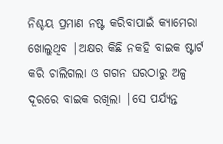ନିଶ୍ଚୟ ପ୍ରମାଣ ନଷ୍ଟ କରିବାପାଇଁ କ୍ୟାମେରା ଖୋଲୁଥିବ |ଅକ୍ଷର କିଛି ନକହି ବାଇକ ଷ୍ଟାର୍ଟ କରି ଚାଲିଗଲା ଓ ଗଗନ ଘରଠାରୁ ଅଳ୍ପ ଦୂରରେ ବାଇକ ରଖିଲା |ସେ ପର୍ଯ୍ୟନ୍ତ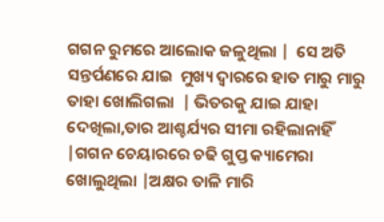ଗଗନ ରୁମରେ ଆଲୋକ ଜଳୁଥିଲା |  ସେ ଅତି ସନ୍ତର୍ପଣରେ ଯାଇ  ମୁଖ୍ୟ ଦ୍ୱାରରେ ହାତ ମାରୁ ମାରୁ ତାହା ଖୋଲିଗଲା  | ଭିତରକୁ ଯାଇ ଯାହା ଦେଖିଲା,ତାର ଆଶ୍ଚର୍ଯ୍ୟର ସୀମା ରହିଲାନାହିଁ |ଗଗନ ଚେୟାରରେ ଚଢି ଗୁପ୍ତ କ୍ୟାମେରା ଖୋଲୁଥିଲା |ଅକ୍ଷର ତାଳି ମାରି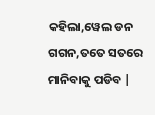କହିଲା,ୱେଲ ଡନ ଗଗନ,ତତେ ସତରେ ମାନିବାକୁ ପଡିବ |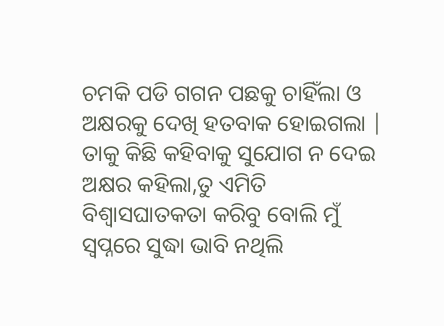ଚମକି ପଡି ଗଗନ ପଛକୁ ଚାହିଁଲା ଓ ଅକ୍ଷରକୁ ଦେଖି ହତବାକ ହୋଇଗଲା | ତାକୁ କିଛି କହିବାକୁ ସୁଯୋଗ ନ ଦେଇ ଅକ୍ଷର କହିଲା,ତୁ ଏମିତି ବିଶ୍ଵାସଘାତକତା କରିବୁ ବୋଲି ମୁଁ ସ୍ୱପ୍ନରେ ସୁଦ୍ଧା ଭାବି ନଥିଲି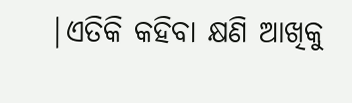|ଏତିକି କହିବା କ୍ଷଣି ଆଖିକୁ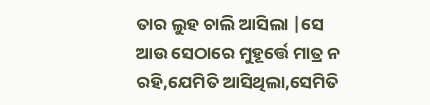ତାର ଲୁହ ଚାଲି ଆସିଲା |ସେ ଆଉ ସେଠାରେ ମୁହୂର୍ତ୍ତେ ମାତ୍ର ନ ରହି,ଯେମିତି ଆସିଥିଲା,ସେମିତି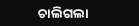ଚାଲିଗଲା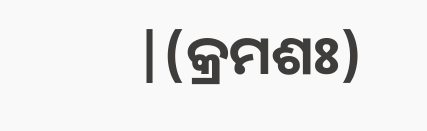|(କ୍ରମଶଃ)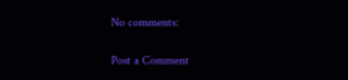No comments:

Post a Comment